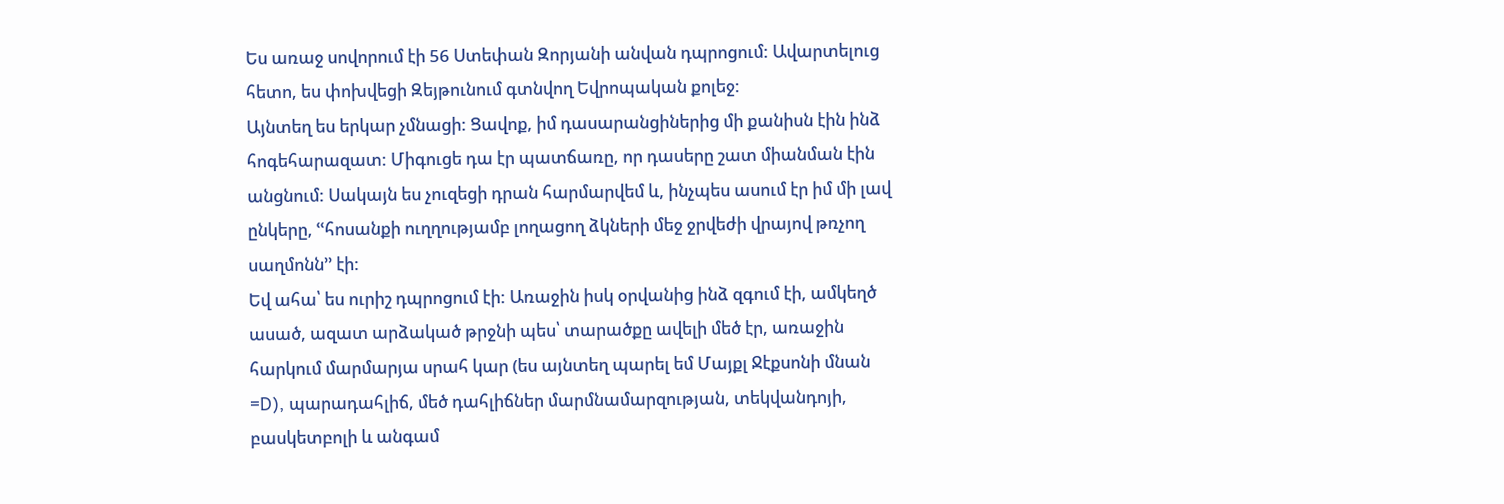Ես առաջ սովորում էի 56 Ստեփան Զորյանի անվան դպրոցում: Ավարտելուց հետո, ես փոխվեցի Զեյթունում գտնվող Եվրոպական քոլեջ:
Այնտեղ ես երկար չմնացի: Ցավոք, իմ դասարանցիներից մի քանիսն էին ինձ հոգեհարազատ: Միգուցե դա էր պատճառը, որ դասերը շատ միանման էին անցնում: Սակայն ես չուզեցի դրան հարմարվեմ և, ինչպես ասում էր իմ մի լավ ընկերը, ՙՙհոսանքի ուղղությամբ լողացող ձկների մեջ ջրվեժի վրայով թռչող սաղմոնն՚՚ էի:
Եվ ահա՝ ես ուրիշ դպրոցում էի: Առաջին իսկ օրվանից ինձ զգում էի, ամկեղծ ասած, ազատ արձակած թրջնի պես՝ տարածքը ավելի մեծ էր, առաջին հարկում մարմարյա սրահ կար (ես այնտեղ պարել եմ Մայքլ Ջէքսոնի մնան =D), պարադահլիճ, մեծ դահլիճներ մարմնամարզության, տեկվանդոյի, բասկետբոլի և անգամ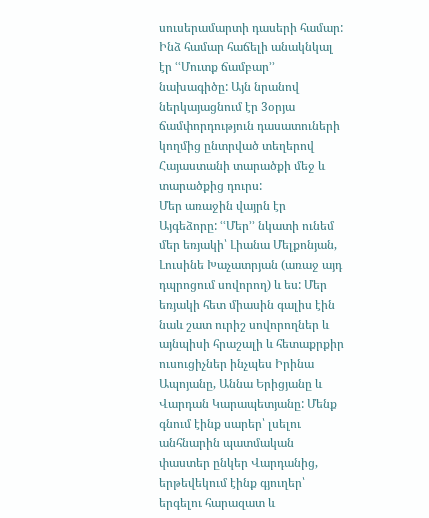սուսերամարտի դասերի համար:
Ինձ համար հաճելի անակնկալ էր ՙՙՄուտք ճամբար՚՚ նախագիծը: Այն նրանով ներկայացնում էր 3օրյա ճամփորդություն դասատուների կողմից ընտրված տեղերով Հայաստանի տարածքի մեջ և տարածքից դուրս:
Մեր առաջին վայրն էր Այգեձորը: ՙՙՄեր՚՚ նկատի ունեմ մեր եռյակի՝ Լիանա Մելքոնյան, Լուսինե Խաչատրյան (առաջ այդ դպրոցում սովորող) և ես: Մեր եռյակի հետ միասին գալիս էին նաև շատ ուրիշ սովորողներ և այնպիսի հրաշալի և հետաքրքիր ուսուցիչներ ինչպես Իրինա Ապոյանը, Աննա Երիցյանը և Վարդան Կարապետյանը: Մենք գնում էինք սարեր՝ լսելու անհնարին պատմական փաստեր ընկեր Վարդանից, երթեվեկում էինք գյուղեր՝ երգելու հարազատ և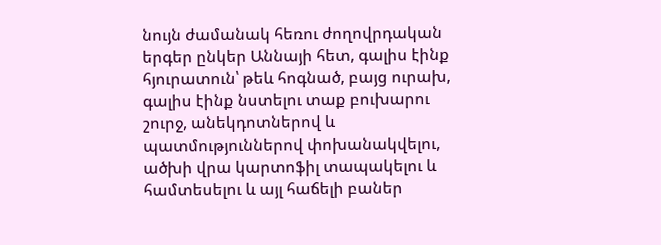նույն ժամանակ հեռու ժողովրդական երգեր ընկեր Աննայի հետ, գալիս էինք հյուրատուն՝ թեև հոգնած, բայց ուրախ, գալիս էինք նստելու տաք բուխարու շուրջ, անեկդոտներով և պատմություններով փոխանակվելու, ածխի վրա կարտոֆիլ տապակելու և համտեսելու և այլ հաճելի բաներ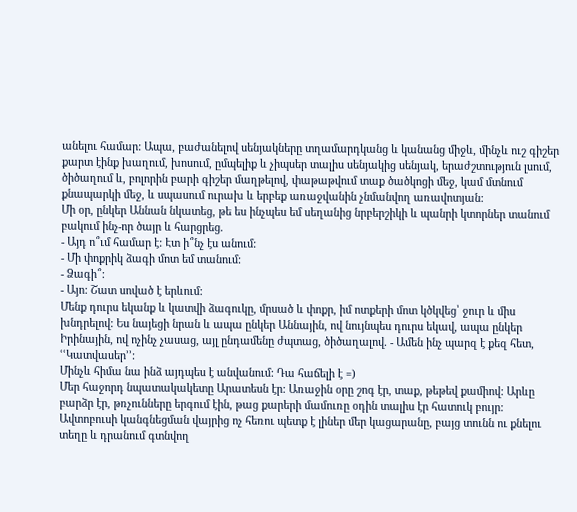անելու համար: Ապա, բաժանելով սենյակները տղամարդկանց և կանանց միջև, մինչև ուշ գիշեր քարտ էինք խաղում, խոսում, ըմպելիք և չիպսեր տալիս սենյակից սենյակ, երաժշտություն լսում, ծիծաղում և, բոլորին բարի գիշեր մաղթելով, փաթաթվում տաք ծածկոցի մեջ, կամ մտնում քնապարկի մեջ, և սպասում ուրախ և երբեք առաջվանին չնմանվող առավոտյան:
Մի օր, ընկեր Աննան նկատեց, թե ես ինչպես եմ սեղանից նրբերշիկի և պանրի կտորներ տանում բակում ինչ-որ ծայր և հարցրեց.
- Այդ ո՞ւմ համար է: Էտ ի՞նչ էս անում:
- Մի փոքրիկ ձագի մոտ եմ տանում:
- Ձագի՞:
- Այո: Շատ սոված է երևում:
Մենք դուրս եկանք և կատվի ձագուկը, մրսած և փոքր, իմ ոտքերի մոտ կծկվեց՝ ջուր և միս խնդրելով: Ես նայեցի նրան և ապա ընկեր Աննային, ով նույնպես դուրս եկավ, ապա ընկեր Իրինային, ով ոչինչ չասաց, այլ ընդամենը ժպտաց, ծիծաղալով. - Ամեն ինչ պարզ է քեզ հետ, ՙՙԿատվասեր՚՚:
Մինչև հիմա նա ինձ այդպես է անվանում: Դա հաճելի է =)
Մեր հաջորդ նպատակակետը Արատեսն էր: Առաջին օրը շոգ էր, տաք, թեթեվ քամիով: Արևը բարձր էր, թռչունները երգում էին, թաց քարերի մամուռը օդին տալիս էր հատուկ բույր: Ավտոբուսի կանգնեցման վայրից ոչ հեռու պետք է լիներ մեր կացարանը, բայց տունն ու քնելու տեղը և դրանում գտնվող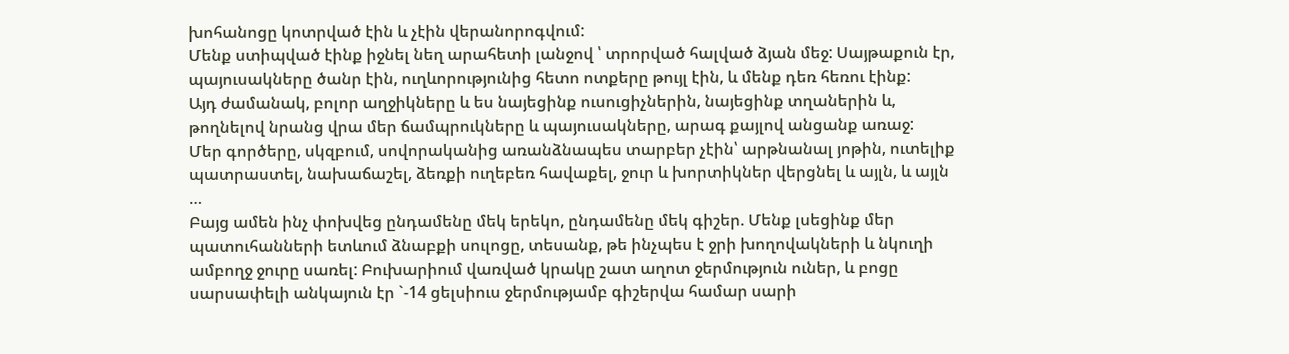խոհանոցը կոտրված էին և չէին վերանորոգվում:
Մենք ստիպված էինք իջնել նեղ արահետի լանջով ՝ տրորված հալված ձյան մեջ: Սայթաքուն էր, պայուսակները ծանր էին, ուղևորությունից հետո ոտքերը թույլ էին, և մենք դեռ հեռու էինք:
Այդ ժամանակ, բոլոր աղջիկները և ես նայեցինք ուսուցիչներին, նայեցինք տղաներին և, թողնելով նրանց վրա մեր ճամպրուկները և պայուսակները, արագ քայլով անցանք առաջ:
Մեր գործերը, սկզբում, սովորականից առանձնապես տարբեր չէին՝ արթնանալ յոթին, ուտելիք պատրաստել, նախաճաշել, ձեռքի ուղեբեռ հավաքել, ջուր և խորտիկներ վերցնել և այլն, և այլն …
Բայց ամեն ինչ փոխվեց ընդամենը մեկ երեկո, ընդամենը մեկ գիշեր. Մենք լսեցինք մեր պատուհանների ետևում ձնաբքի սուլոցը, տեսանք, թե ինչպես է ջրի խողովակների և նկուղի ամբողջ ջուրը սառել: Բուխարիում վառված կրակը շատ աղոտ ջերմություն ուներ, և բոցը սարսափելի անկայուն էր `-14 ցելսիուս ջերմությամբ գիշերվա համար սարի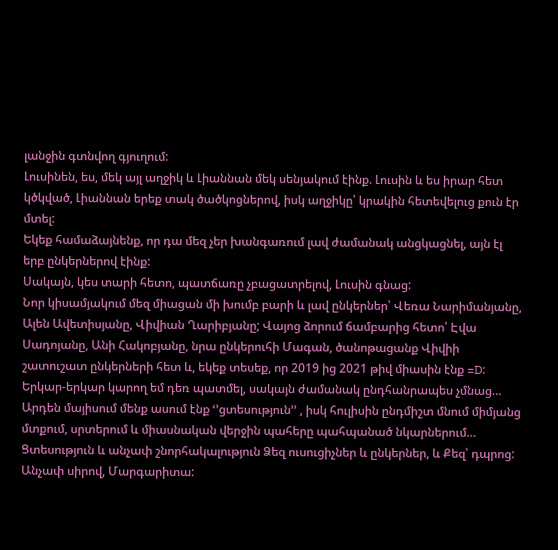լանջին գտնվող գյուղում:
Լուսինեն, ես, մեկ այլ աղջիկ և Լիաննան մեկ սենյակում էինք. Լուսին և ես իրար հետ կծկված, Լիաննան երեք տակ ծածկոցներով, իսկ աղջիկը՝ կրակին հետեվելուց քուն էր մտել:
Եկեք համաձայնենք, որ դա մեզ չեր խանգառում լավ ժամանակ անցկացնել, այն էլ երբ ընկերներով էինք:
Սակայն, կես տարի հետո, պատճառը չբացատրելով, Լուսին գնաց:
Նոր կիսամյակում մեզ միացան մի խումբ բարի և լավ ընկերներ՝ Վեռա Նարիմանյանը, Ալեն Ավետիսյանը, Վիվիան Ղարիբյանը; Վայոց ձորում ճամբարից հետո՝ Էվա Սադոյանը, Անի Հակոբյանը, նրա ընկերուհի Մագան, ծանոթացանք Վիվիի շատուշատ ընկերների հետ և, եկեք տեսեք, որ 2019 ից 2021 թիվ միասին էնք =D:
Երկար-երկար կարող եմ դեռ պատմել, սակայն ժամանակ ընդհանրապես չմնաց… Արդեն մայիսում մենք ասում էնք ՙ՚ցտեսություն՚՚ , իսկ հուլիսին ընդմիշտ մնում միմյանց մտքում, սրտերում և միասնական վերջին պահերը պահպանած նկարներում…
Ցտեսություն և անչափ շնորհակալություն Ձեզ ուսուցիչներ և ընկերներ, և Քեզ՝ դպրոց:
Անչափ սիրով, Մարգարիտա: